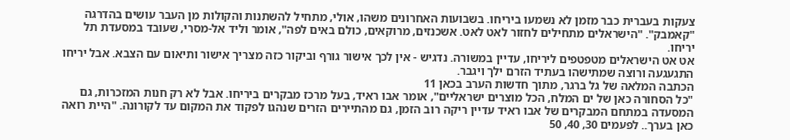צעקות בעברית כבר מזמן לא נשמעו ביריחו. בשבועות האחרונים משהו, אולי, מתחיל להשתנות והקולות מן העבר עושים בהדרגה "קאמבק". "הישראלים מתחילים לחזור לאט לאט. אשכנזים, מרוקאים, כולם באים לפה", אומר וליד אל-מסרי, שעובד במסעדת תל יריחו.
אט אט הישראלים מטפטפים ליריחו, עדיין במשורה. נדגיש - אין לכך אישור גורף וביקור כזה מצריך אישור ותיאום עם הצבא. אבל יריחו התגעגעה ורוצה שמתישהו בעתיד הזרם ילך ויגבר.
הכתבה המלאה של גל ברגר, מתוך חדשות הערב בכאן 11
"כל הסחורה כאן של ים המלח, הכל מוצרים ישראליים", אומר אבו ראיד, בעל מרכז מבקרים ביריחו. אבל לא רק חנות המזכרות, גם המסעדה במתחם המבקרים של אבו ראיד עדיין ריקה רוב הזמן, גם מהתיירים הזרים שנהגו לפקוד את המקום עד לקורונה. "היית רואה כאן בערך.. לפעמים 30, 40, 50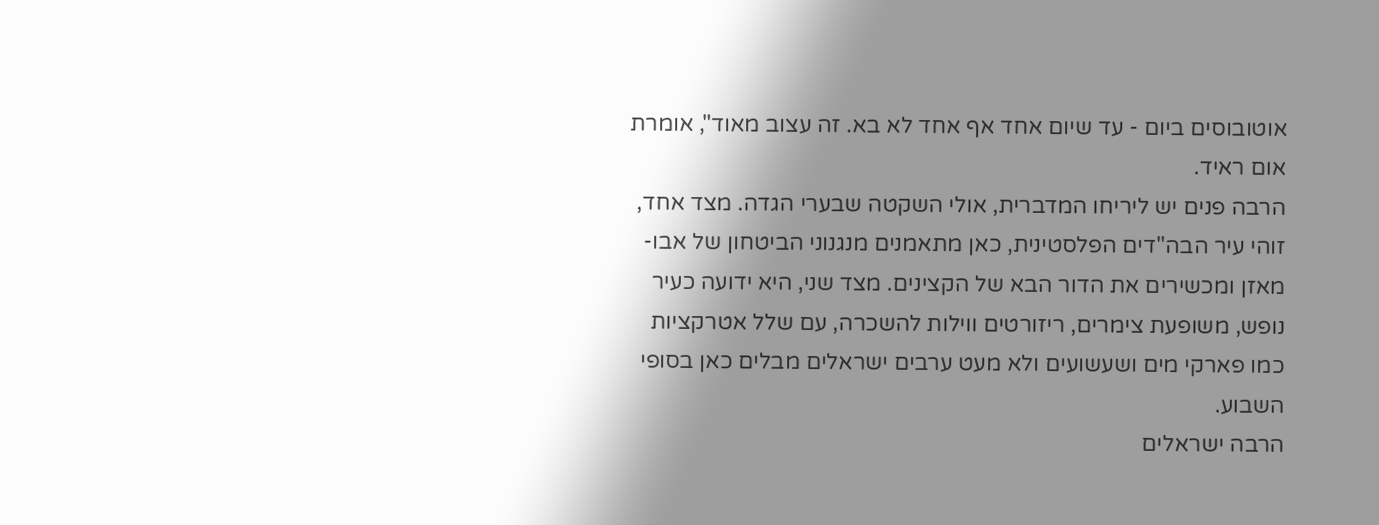אוטובוסים ביום - עד שיום אחד אף אחד לא בא. זה עצוב מאוד", אומרת אום ראיד.
הרבה פנים יש ליריחו המדברית, אולי השקטה שבערי הגדה. מצד אחד, זוהי עיר הבה"דים הפלסטינית, כאן מתאמנים מנגנוני הביטחון של אבו-מאזן ומכשירים את הדור הבא של הקצינים. מצד שני, היא ידועה כעיר נופש, משופעת צימרים, ריזורטים ווילות להשכרה, עם שלל אטרקציות כמו פארקי מים ושעשועים ולא מעט ערבים ישראלים מבלים כאן בסופי השבוע.
הרבה ישראלים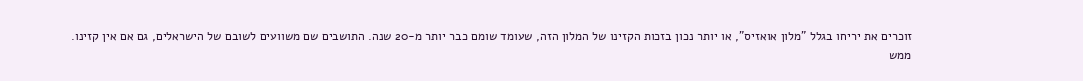זוכרים את יריחו בגלל "מלון אואזיס", או יותר נכון בזכות הקזינו של המלון הזה, שעומד שומם כבר יותר מ-20 שנה. התושבים שם משוועים לשובם של הישראלים, גם אם אין קזינו.
ממש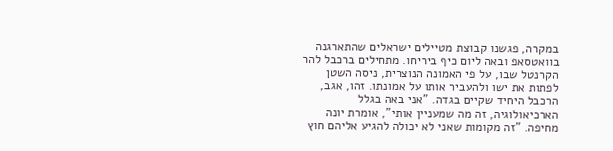במקרה, פגשנו קבוצת מטיילים ישראלים שהתארגנה בוואטסאפ ובאה ליום כיף ביריחו. מתחילים ברכבל להר הקרנטל שבו, על פי האמונה הנוצרית, ניסה השטן לפתות את ישו ולהעביר אותו על אמונתו. זהו, אגב, הרכבל היחיד שקיים בגדה. "אני באה בגלל הארכיאולוגיה, זה מה שמעניין אותי", אומרת יונה מחיפה. "זה מקומות שאני לא יכולה להגיע אליהם חוץ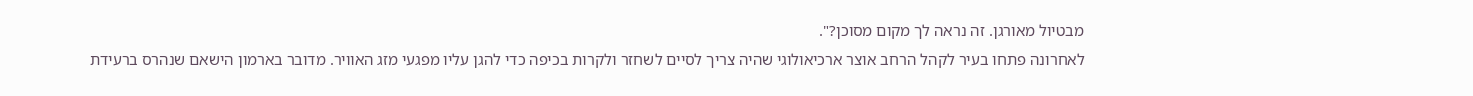מבטיול מאורגן. זה נראה לך מקום מסוכן?".
לאחרונה פתחו בעיר לקהל הרחב אוצר ארכיאולוגי שהיה צריך לסיים לשחזר ולקרות בכיפה כדי להגן עליו מפגעי מזג האוויר. מדובר בארמון הישאם שנהרס ברעידת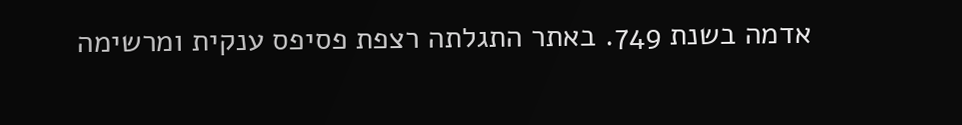אדמה בשנת 749. באתר התגלתה רצפת פסיפס ענקית ומרשימה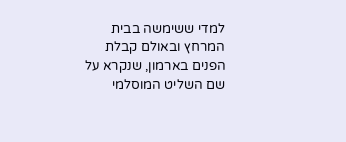למדי ששימשה בבית המרחץ ובאולם קבלת הפנים בארמון, שנקרא על שם השליט המוסלמי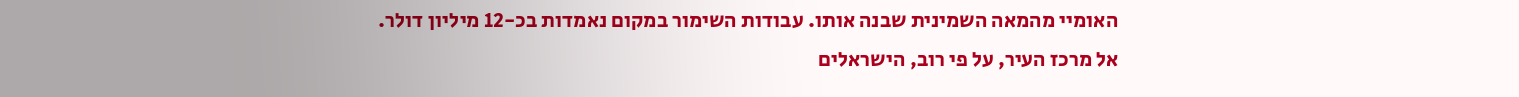האומיי מהמאה השמינית שבנה אותו. עבודות השימור במקום נאמדות בכ-12 מיליון דולר.
אל מרכז העיר, על פי רוב, הישראלים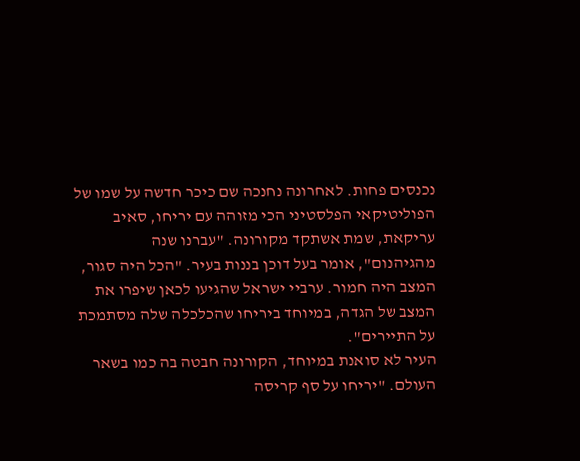נכנסים פחות. לאחרונה נחנכה שם כיכר חדשה על שמו של הפוליטיקאי הפלסטיני הכי מזוהה עם יריחו, סאיב עריקאת, שמת אשתקד מקורונה. "עברנו שנה מהגיהנום", אומר בעל דוכן בננות בעיר. "הכל היה סגור, המצב היה חמור. ערביי ישראל שהגיעו לכאן שיפרו את המצב של הגדה, במיוחד ביריחו שהכלכלה שלה מסתמכת על התיירים".
העיר לא סואנת במיוחד, הקורונה חבטה בה כמו בשאר העולם. "יריחו על סף קריסה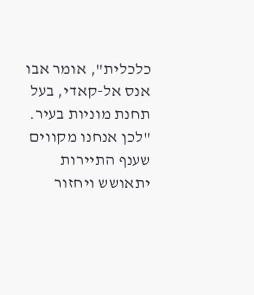כלכלית", אומר אבו אנס אל-קאדי, בעל תחנת מוניות בעיר. "לכן אנחנו מקווים שענף התיירות יתאושש ויחזור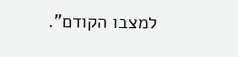למצבו הקודם".